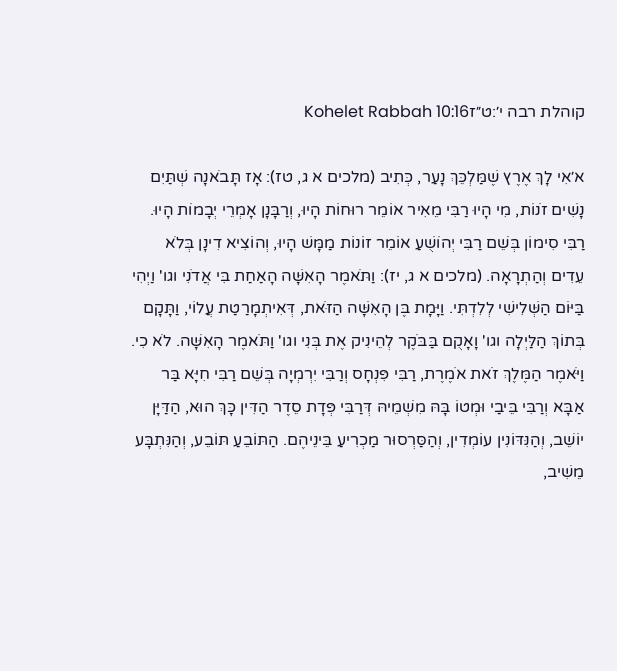קוהלת רבה י׳:ט״זKohelet Rabbah 10:16

א׳אִי לָךְ אֶרֶץ שֶׁמַּלְכֵּךְ נָעַר, כְּתִיב (מלכים א ג, טז): אָז תָּבֹאנָה שְׁתַּיִם נָשִׁים זֹנוֹת, מִי הָיוּ רַבִּי מֵאִיר אוֹמֵר רוּחוֹת הָיוּ, וְרַבָּנָן אָמְרֵי יְבָמוֹת הָיוּ. רַבִּי סִימוֹן בְּשֵׁם רַבִּי יְהוֹשֻׁעַ אוֹמֵר זוֹנוֹת מַמָּשׁ הָיוּ, וְהוֹצִיא דִינָן בְּלֹא עֵדִים וְהַתְרָאָה. (מלכים א ג, יז): וַתֹּאמֶר הָאִשָּׁה הָאַחַת בִּי אֲדֹנִי וגו' וַיְהִי בַּיּוֹם הַשְּׁלִישִׁי לְלִדְתִּי. וַיָּמָת בֶּן הָאִשָּׁה הַזֹּאת, דְּאִיתְמָרַטַת עֲלוֹי, וַתָּקָם בְּתוֹךְ הַלַּיְלָה וגו' וָאָקֻם בַּבֹּקֶר לְהֵינִיק אֶת בְּנִי וגו' וַתֹּאמֶר הָאִשָּׁה. לֹא כִי. וַיֹּאמֶר הַמֶּלֶךְ זֹאת אֹמֶרֶת, רַבִּי פִּנְחָס וְרַבִּי יִרְמְיָה בְּשֵׁם רַבִּי חִיָּא בַּר אַבָּא וְרַבִּי בֵּיבַי וּמְטוֹ בָּהּ מִשְׁמֵיהּ דְּרַבִּי פְּדָת סֵדֶר הַדִּין כָּךְ הוּא, הַדַּיָּן יוֹשֵׁב, וְהַנִּדּוֹנִין עוֹמְדִין, וְהַסַּרְסוּר מַכְרִיעַ בֵּינֵיהֶם. הַתּוֹבֵעַ תּוֹבֵע, וְהַנִּתְבָּע מֵשִׁיב,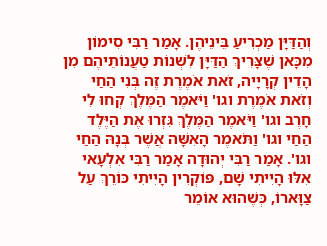וְהַדַּיָּן מַכְרִיעַ בֵּינֵיהֶן. אָמַר רַבִּי סִימוֹן מִכָּאן שֶׁצָּרִיךְ הַדַּיָּן לִשְׁנוֹת טַעֲנוֹתֵיהֶם מִן הָדֵין קְרָיָיה, זֹאת אֹמֶרֶת זֶה בְּנִי הַחַי וְזֹאת אֹמֶרֶת וגו' וַיֹּאמֶר הַמֶּלֶךְ קְחוּ לִי חָרֶב וגו' וַיֹּאמֶר הַמֶּלֶךְ גִּזְרוּ אֶת הַיֶּלֶד הַחַי וגו' וַתֹּאמֶר הָאִשָּׁה אֲשֶׁר בְּנָהּ הַחַי וגו'. אָמַר רַבִּי יְהוּדָה אָמַר רַבִּי אִלְעָאי אִלּוּ הָיִיתִי שָׁם, פּוֹקְרִין הָיִיתִי כּוֹרֵךְ עַל צַוָּארוֹ, כְּשֶׁהוּא אוֹמֵר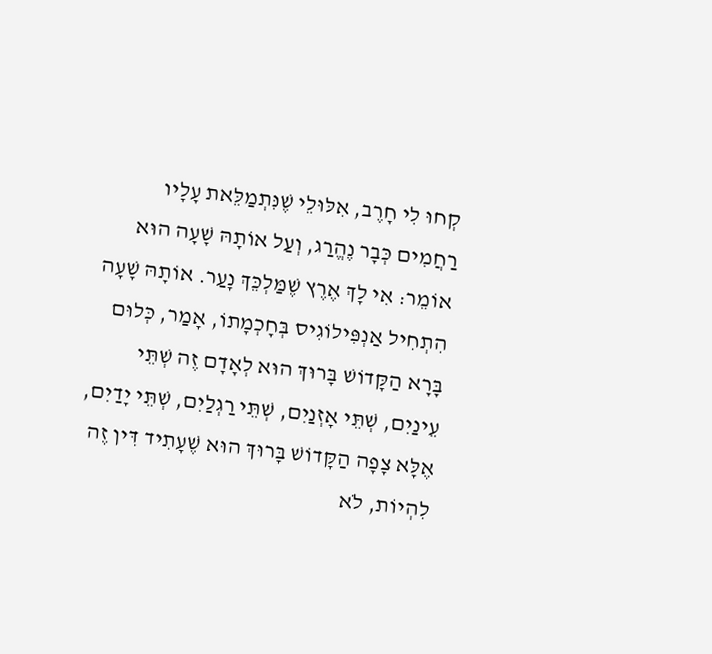קְחוּ לִי חָרֶב, אִלּוּלֵי שֶׁנִּתְמַלֵּאת עָלָיו רַחֲמִים כְּבָר נֶהֱרַג, וְעַל אוֹתָהּ שָׁעָה הוּא אוֹמֵר: אִי לָךְ אֶרֶץ שֶׁמַּלְכֵּךְ נָעַר. אוֹתָהּ שָׁעָה הִתְחִיל אַנְפִּילוֹגִיס בְּחָכְמָתוֹ, אָמַר, כְּלוּם בָּרָא הַקָּדוֹשׁ בָּרוּךְ הוּא לְאָדָם זֶה שְׁתֵּי עֵינַיִם, שְׁתֵּי אָזְנַיִם, שְׁתֵּי רַגְלַיִם, שְׁתֵּי יָדַיִם, אֶלָּא צָפָה הַקָּדוֹשׁ בָּרוּךְ הוּא שֶׁעָתִיד דִּין זֶה לִהְיוֹת, לֹא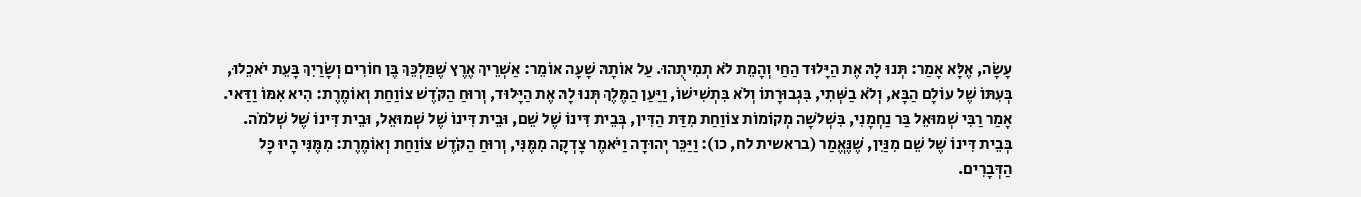עָשָׂה, אֶלָּא אָמַר: תְּנוּ לָהּ אֶת הַיָּלוּד הַחַי וְהָמֵת לֹא תְמִיתֻהוּ. עַל אוֹתָהּ שָׁעָה אוֹמֵר: אַשְׁרֵיךְ אֶרֶץ שֶׁמַּלְכֵּךְ בֶּן חוֹרִים וְשָׂרַיִךְ בָּעֵת יֹאכֵלוּ, בְּעִתּוֹ שֶׁל עוֹלָם הַבָּא, וְלֹא בַשְּׁתִי, בִּגְבוּרָתוֹ וְלֹא בִּתְשִׁישׁוֹ, וַיַּעַן הַמֶּלֶךְ תְּנוּ לָהּ אֶת הַיָּלוּד, וְרוּחַ הַקֹּדֶשׁ צוֹוַחַת וְאוֹמֶרֶת: הִיא אִמּוֹ וַדַּאי. אָמַר רַבִּי שְׁמוּאֵל בַּר נַחְמָנִי, בִּשְׁלשָׁה מְקוֹמוֹת צוֹוַחַת מִדַּת הַדִּין, בְּבֵית דִּינוֹ שֶׁל שֵׁם, וּבֵית דִּינוֹ שֶׁל שְׁמוּאֵל, וּבֵית דִּינוֹ שֶׁל שְׁלֹמֹה. בְּבֵית דִּינוֹ שֶׁל שֵׁם מִנַּיִן, שֶׁנֶּאֱמַר (בראשית לח, כו): וַיַּכֵּר יְהוּדָה וַיֹּאמֶר צָדְקָה מִמֶּנִּי, וְרוּחַ הַקֹּדֶשׁ צוֹוַחַת וְאוֹמֶרֶת: מִמֶּנִּי הָיוּ כָּל הַדְּבָרִים.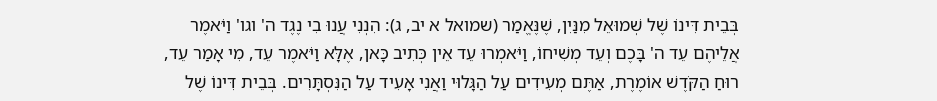בְּבֵית דִּינוֹ שֶׁל שְׁמוּאֵל מִנַּיִן, שֶׁנֶּאֱמַר (שמואל א יב, ג): הִנְנִי עֲנוּ בִי נֶגֶד ה' וגו' וַיֹּאמֶר אֲלֵיהֶם עֵד ה' בָּכֶם וְעֵד מְשִׁיחוֹ, וַיֹּאמְרוּ עֵד אֵין כְּתִיב כָּאן, אֶלָּא וַיֹּאמֶר עֵד, מִי אָמַר עֵד, רוּחַ הַקֹּדֶשׁ אוֹמֶרֶת, אַתֶּם מְעִידִים עַל הַגָּלוּי וַאֲנִי אָעִיד עַל הַנִּסְתָּרִים. בְּבֵית דִּינוֹ שֶׁל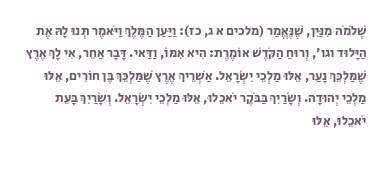שְׁלֹמֹה מִנַּיִן, שֶׁנֶּאֱמַר (מלכים א ג, כז): וַיַּעַן הַמֶּלֶךְ וַיֹּאמֶר תְּנוּ לָהּ אֶת הַיָּלוּד וגו', וְרוּחַ הַקֹּדֶשׁ אוֹמֶרֶת: הִיא אִמּוֹ, וַדַּאי. דָּבָר אַחֵר, אִי לָךְ אֶרֶץ שֶׁמַּלְכֵּךְ נָעַר, אֵלּוּ מַלְכֵי יִשְׂרָאֵל. אַשְׁרֵיךְ אֶרֶץ שֶׁמַּלְכֵּךְ בֶּן חוֹרִים, אֵלּוּ מַלְכֵי יְהוּדָה. וְשָׂרַיִךְ בַּבֹּקֶר יֹאכֵלוּ, אֵלּוּ מַלְכֵי יִשְׂרָאֵל. וְשָׂרַיִךְ בָּעֵת יֹאכֵלוּ, אֵלּוּ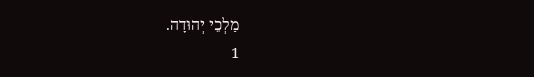מַלְכֵי יְהוּדָה.
1